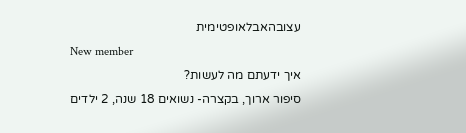עצובהאבלאופטימית
New member
איך ידעתם מה לעשות?
סיפור ארוך, בקצרה- נשואים 18 שנה, 2 ילדים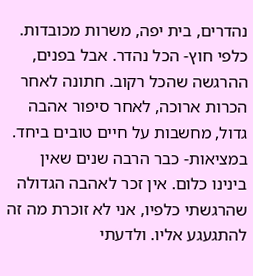נהדרים, בית יפה, משרות מכובדות. כלפי חוץ- הכל נהדר. אבל בפנים, ההרגשה שהכל רקוב. חתונה לאחר הכרות ארוכה, לאחר סיפור אהבה גדול, מחשבות על חיים טובים ביחד. במציאות- כבר הרבה שנים שאין בינינו כלום. אין זכר לאהבה הגדולה שהרגשתי כלפיו, אני לא זוכרת מה זה להתגעגע אליו. ולדעתי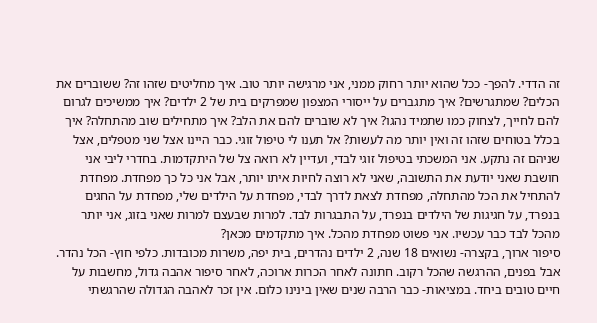זה הדדי. להפך- ככל שהוא יותר רחוק ממני, אני מרגישה יותר טוב. איך מחליטים שזהו זה? ששוברים את הכלים? שמתגרשים? איך מתגברים על ייסורי המצפון שמפרקים בית של 2 ילדים? איך ממשיכים לגרום להם לחייך, לצחוק כמו שתמיד נהגו? איך לא שוברים להם את הלב? איך מתחילים שוב מהתחלה? איך בכלל בטוחים שזהו זה ואין יותר מה לעשות? אל תענו לי טיפול זוגי. כבר היינו אצל שני מטפלים, אצל שניהם זה נתקע. אני המשכתי בטיפול זוגי לבדי, ועדיין לא רואה צל של היתקדמות. בחדרי ליבי אני חושבת שאני יודעת את התשובה, שאני לא רוצה לחיות איתו יותר, אבל אני כל כך מפחדת. מפחדת להתחיל את הכל מהתחלה, מפחדת לצאת לדרך לבדי, מפחדת על הילדים שלי, מפחדת על החגים בנפרד, על חגיגות של הילדים בנפרד, על התבגרות לבד. למרות שבעצם למרות שאני בזוג, אני יותר מהכל לבד כבר עכשיו. אני פשוט מפחדת מהכל. איך מתקדמים מכאן?
סיפור ארוך, בקצרה- נשואים 18 שנה, 2 ילדים נהדרים, בית יפה, משרות מכובדות. כלפי חוץ- הכל נהדר. אבל בפנים, ההרגשה שהכל רקוב. חתונה לאחר הכרות ארוכה, לאחר סיפור אהבה גדול, מחשבות על חיים טובים ביחד. במציאות- כבר הרבה שנים שאין בינינו כלום. אין זכר לאהבה הגדולה שהרגשתי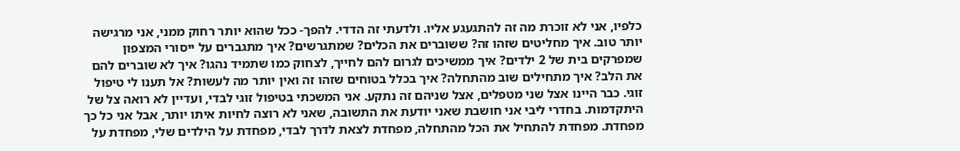כלפיו, אני לא זוכרת מה זה להתגעגע אליו. ולדעתי זה הדדי. להפך- ככל שהוא יותר רחוק ממני, אני מרגישה יותר טוב. איך מחליטים שזהו זה? ששוברים את הכלים? שמתגרשים? איך מתגברים על ייסורי המצפון שמפרקים בית של 2 ילדים? איך ממשיכים לגרום להם לחייך, לצחוק כמו שתמיד נהגו? איך לא שוברים להם את הלב? איך מתחילים שוב מהתחלה? איך בכלל בטוחים שזהו זה ואין יותר מה לעשות? אל תענו לי טיפול זוגי. כבר היינו אצל שני מטפלים, אצל שניהם זה נתקע. אני המשכתי בטיפול זוגי לבדי, ועדיין לא רואה צל של היתקדמות. בחדרי ליבי אני חושבת שאני יודעת את התשובה, שאני לא רוצה לחיות איתו יותר, אבל אני כל כך מפחדת. מפחדת להתחיל את הכל מהתחלה, מפחדת לצאת לדרך לבדי, מפחדת על הילדים שלי, מפחדת על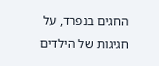החגים בנפרד, על חגיגות של הילדים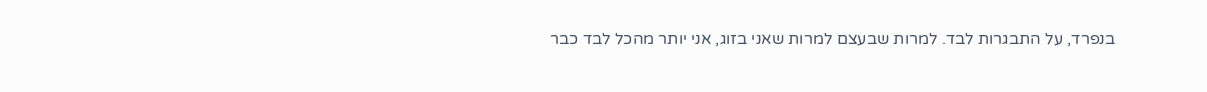בנפרד, על התבגרות לבד. למרות שבעצם למרות שאני בזוג, אני יותר מהכל לבד כבר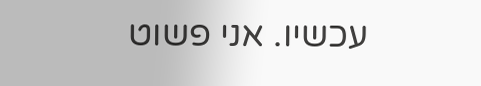עכשיו. אני פשוט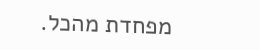מפחדת מהכל.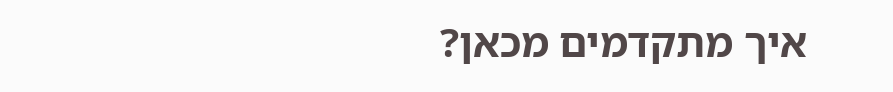איך מתקדמים מכאן?